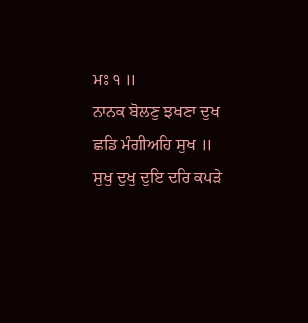ਮਃ ੧ ॥
ਨਾਨਕ ਬੋਲਣੁ ਝਖਣਾ ਦੁਖ ਛਡਿ ਮੰਗੀਅਹਿ ਸੁਖ ॥
ਸੁਖੁ ਦੁਖੁ ਦੁਇ ਦਰਿ ਕਪੜੇ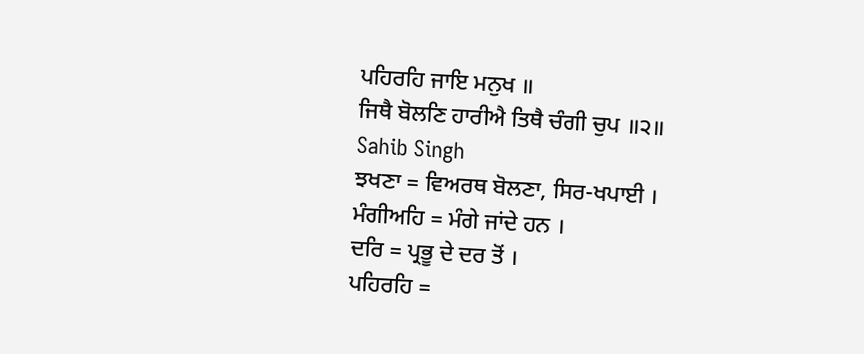ਪਹਿਰਹਿ ਜਾਇ ਮਨੁਖ ॥
ਜਿਥੈ ਬੋਲਣਿ ਹਾਰੀਐ ਤਿਥੈ ਚੰਗੀ ਚੁਪ ॥੨॥
Sahib Singh
ਝਖਣਾ = ਵਿਅਰਥ ਬੋਲਣਾ, ਸਿਰ-ਖਪਾਈ ।
ਮੰਗੀਅਹਿ = ਮੰਗੇ ਜਾਂਦੇ ਹਨ ।
ਦਰਿ = ਪ੍ਰਭੂ ਦੇ ਦਰ ਤੋਂ ।
ਪਹਿਰਹਿ =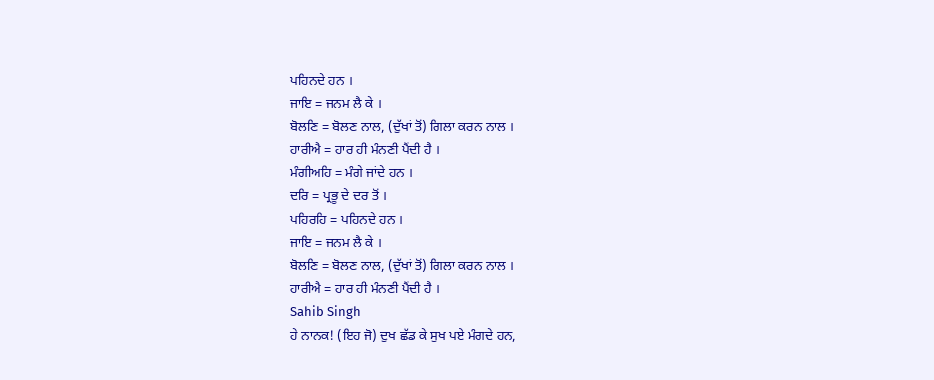ਪਹਿਨਦੇ ਹਨ ।
ਜਾਇ = ਜਨਮ ਲੈ ਕੇ ।
ਬੋਲਣਿ = ਬੋਲਣ ਨਾਲ, (ਦੁੱਖਾਂ ਤੋਂ) ਗਿਲਾ ਕਰਨ ਨਾਲ ।
ਹਾਰੀਐ = ਹਾਰ ਹੀ ਮੰਨਣੀ ਪੈਂਦੀ ਹੈ ।
ਮੰਗੀਅਹਿ = ਮੰਗੇ ਜਾਂਦੇ ਹਨ ।
ਦਰਿ = ਪ੍ਰਭੂ ਦੇ ਦਰ ਤੋਂ ।
ਪਹਿਰਹਿ = ਪਹਿਨਦੇ ਹਨ ।
ਜਾਇ = ਜਨਮ ਲੈ ਕੇ ।
ਬੋਲਣਿ = ਬੋਲਣ ਨਾਲ, (ਦੁੱਖਾਂ ਤੋਂ) ਗਿਲਾ ਕਰਨ ਨਾਲ ।
ਹਾਰੀਐ = ਹਾਰ ਹੀ ਮੰਨਣੀ ਪੈਂਦੀ ਹੈ ।
Sahib Singh
ਹੇ ਨਾਨਕ! (ਇਹ ਜੋ) ਦੁਖ ਛੱਡ ਕੇ ਸੁਖ ਪਏ ਮੰਗਦੇ ਹਨ,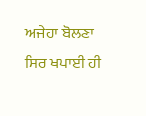ਅਜੇਹਾ ਬੋਲਣਾ ਸਿਰ ਖਪਾਈ ਹੀ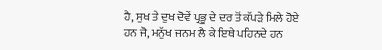ਹੈ, ਸੁਖ ਤੇ ਦੁਖ ਦੋਵੇਂ ਪ੍ਰਭੂ ਦੇ ਦਰ ਤੋਂ ਕੱਪੜੇ ਮਿਲੇ ਹੋਏ ਹਨ ਜੋ, ਮਨੁੱਖ ਜਨਮ ਲੈ ਕੇ ਇਥੇ ਪਹਿਨਦੇ ਹਨ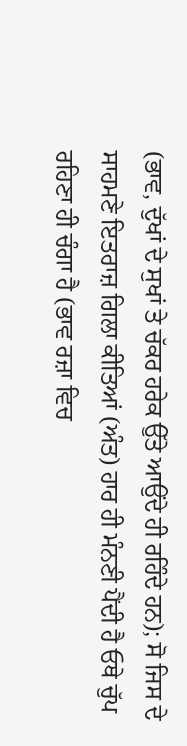(ਭਾਵ, ਦੁੱਖਾਂ ਦੇ ਸੁਖਾਂ ਤੇ ਚੱਕਰ ਹਰੇਕ ਉੱਤੇ ਆਉਂਦੇ ਹੀ ਰਹਿੰਦੇ ਹਨ); ਸੋ ਜਿਸ ਦੇ ਸਾਹਮਣੇ ਇਤਰਾਜ਼ ਗਿਲਾ ਕੀਤਿਆਂ (ਅੰਤ) ਹਾਰ ਹੀ ਮੰਨਣੀ ਪੈਂਦੀ ਹੈ ਓਥੇ ਚੁੱਪ ਰਹਿਣਾ ਹੀ ਚੰਗਾ ਹੈ (ਭਾਵ ਰਜ਼ਾ ਵਿਚ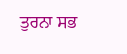ਤੁਰਨਾ ਸਭ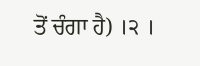ਤੋਂ ਚੰਗਾ ਹੈ) ।੨ ।